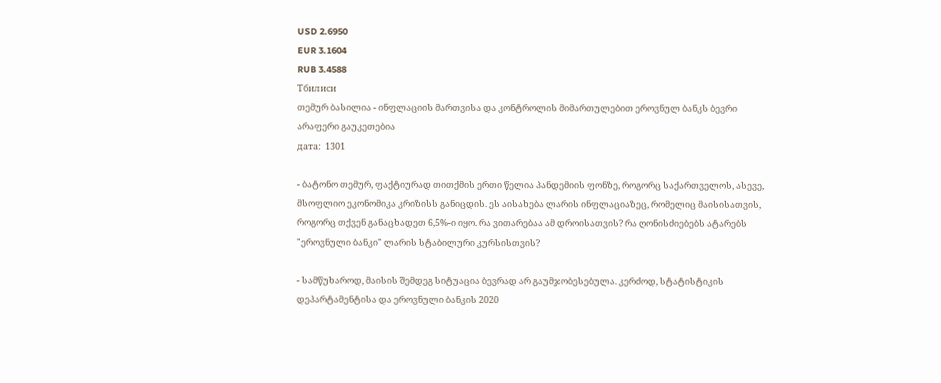USD 2.6950
EUR 3.1604
RUB 3.4588
Тбилиси
თემურ ბასილია - ინფლაციის მართვისა და კონტროლის მიმართულებით ეროვნულ ბანკს ბევრი არაფერი გაუკეთებია
дата:  1301

- ბატონო თემურ, ფაქტიურად თითქმის ერთი წელია პანდემიის ფონზე, როგორც საქართველოს, ასევე, მსოფლიო ეკონომიკა კრიზისს განიცდის. ეს აისახება ლარის ინფლაციაზეც, რომელიც მაისისათვის, როგორც თქვენ განაცხადეთ 6,5%-ი იყო. რა ვითარებაა ამ დროისათვის? რა ღონისძიებებს ატარებს "ეროვნული ბანკი" ლარის სტაბილური კურსისთვის?

- სამწუხაროდ, მაისის შემდეგ სიტუაცია ბევრად არ გაუმჯობესებულა. კერძოდ, სტატისტიკის დეპარტამენტისა და ეროვნული ბანკის 2020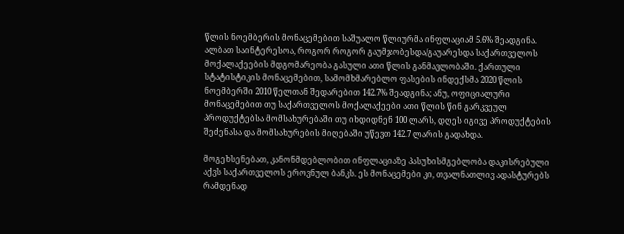წლის ნოემბერის მონაცემებით საშუალო წლიურმა ინფლაციამ 5.6% შეადგინა. ალბათ საინტერესოა, როგორ როგორ გაუმჯობესდა/გაუარესდა საქართველოს მოქალაქეების მდგომარეობა გასული ათი წლის განმავლობაში. ქართული სტატისტიკის მონაცემებით, სამომხმარებლო ფასების ინდექსმა 2020 წლის ნოემბერში 2010 წელთან შედარებით 142.7% შეადგინა; ანუ, ოფიციალური მონაცემებით თუ საქართველოს მოქალაქეები ათი წლის წინ გარკვეულ პროდუქტებსა მომსახურებაში თუ იხდიდნენ 100 ლარს, დღეს იგივე პროდუქტების შეძენასა და მომსახურების მიღებაში უწევთ 142.7 ლარის გადახდა.

მოგეხსენებათ, კანონმდებლობით ინფლაციაზე პასუხისმგებლობა დაკისრებული აქვს საქართველოს ეროვნულ ბანკს. ეს მონაცემები კი, თვალნათლივ ადასტურებს რამდენად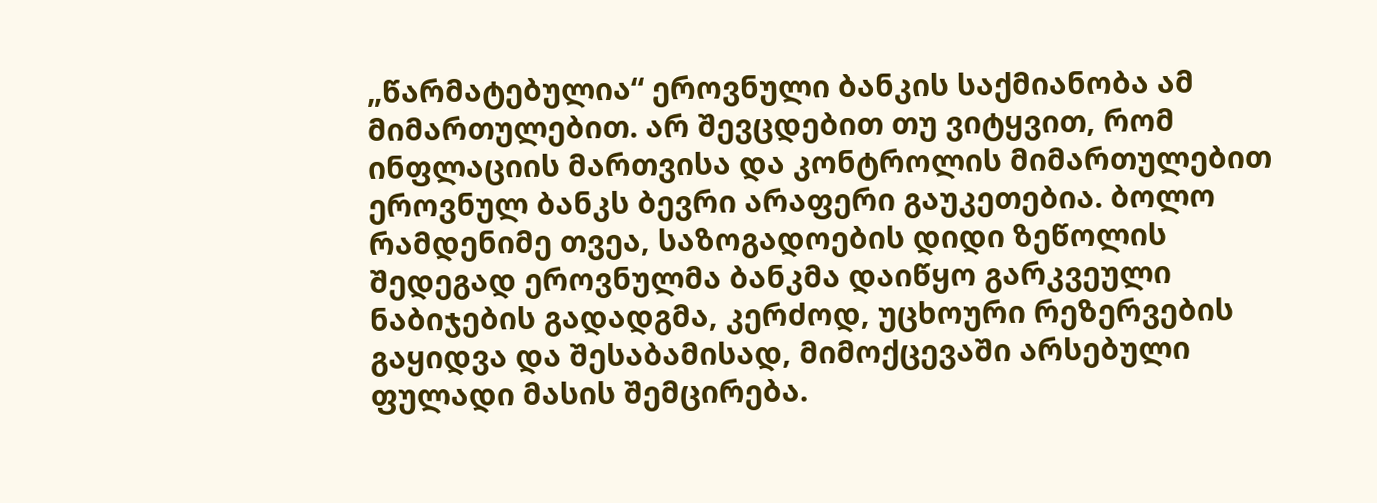„წარმატებულია“ ეროვნული ბანკის საქმიანობა ამ მიმართულებით. არ შევცდებით თუ ვიტყვით, რომ ინფლაციის მართვისა და კონტროლის მიმართულებით ეროვნულ ბანკს ბევრი არაფერი გაუკეთებია. ბოლო რამდენიმე თვეა, საზოგადოების დიდი ზეწოლის შედეგად ეროვნულმა ბანკმა დაიწყო გარკვეული ნაბიჯების გადადგმა, კერძოდ, უცხოური რეზერვების გაყიდვა და შესაბამისად, მიმოქცევაში არსებული ფულადი მასის შემცირება.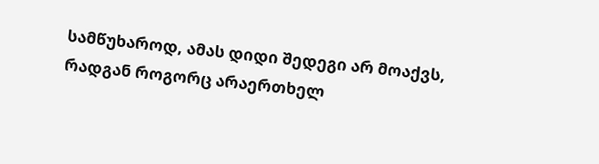სამწუხაროდ, ამას დიდი შედეგი არ მოაქვს, რადგან როგორც არაერთხელ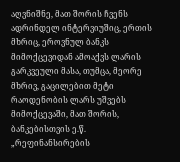აღვნიშნე, მათ შორის ჩვენს ადრინდელ ინტერვიუშიც, ერთის მხრიც, ეროვნულ ბანკს მიმოქცევიდან ამოაქვს ლარის გარკვეული მასა, თუმცა, მეორე მხრივ, გაცილებით მეტი რაოდენობის ლარს უშვებს მიმოქცევაში, მათ შორის, ბანკებისთვის ე.წ. „რეფინანსირების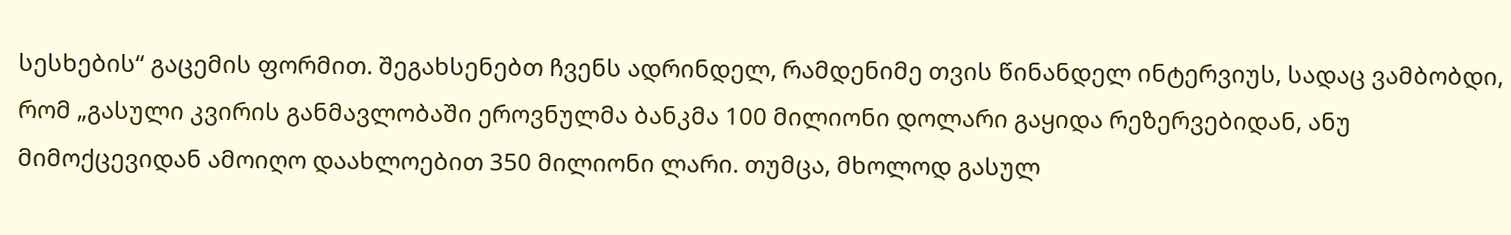სესხების“ გაცემის ფორმით. შეგახსენებთ ჩვენს ადრინდელ, რამდენიმე თვის წინანდელ ინტერვიუს, სადაც ვამბობდი, რომ „გასული კვირის განმავლობაში ეროვნულმა ბანკმა 100 მილიონი დოლარი გაყიდა რეზერვებიდან, ანუ მიმოქცევიდან ამოიღო დაახლოებით 350 მილიონი ლარი. თუმცა, მხოლოდ გასულ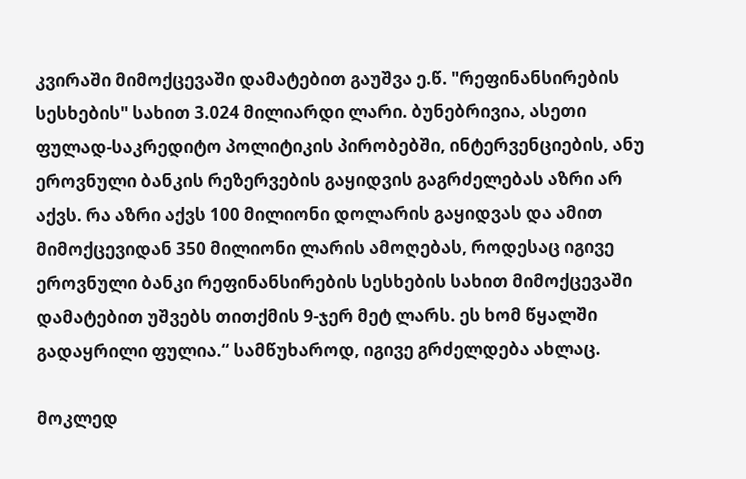კვირაში მიმოქცევაში დამატებით გაუშვა ე.წ. "რეფინანსირების სესხების" სახით 3.024 მილიარდი ლარი. ბუნებრივია, ასეთი ფულად-საკრედიტო პოლიტიკის პირობებში, ინტერვენციების, ანუ ეროვნული ბანკის რეზერვების გაყიდვის გაგრძელებას აზრი არ აქვს. რა აზრი აქვს 100 მილიონი დოლარის გაყიდვას და ამით მიმოქცევიდან 350 მილიონი ლარის ამოღებას, როდესაც იგივე ეროვნული ბანკი რეფინანსირების სესხების სახით მიმოქცევაში დამატებით უშვებს თითქმის 9-ჯერ მეტ ლარს. ეს ხომ წყალში გადაყრილი ფულია.“ სამწუხაროდ, იგივე გრძელდება ახლაც.

მოკლედ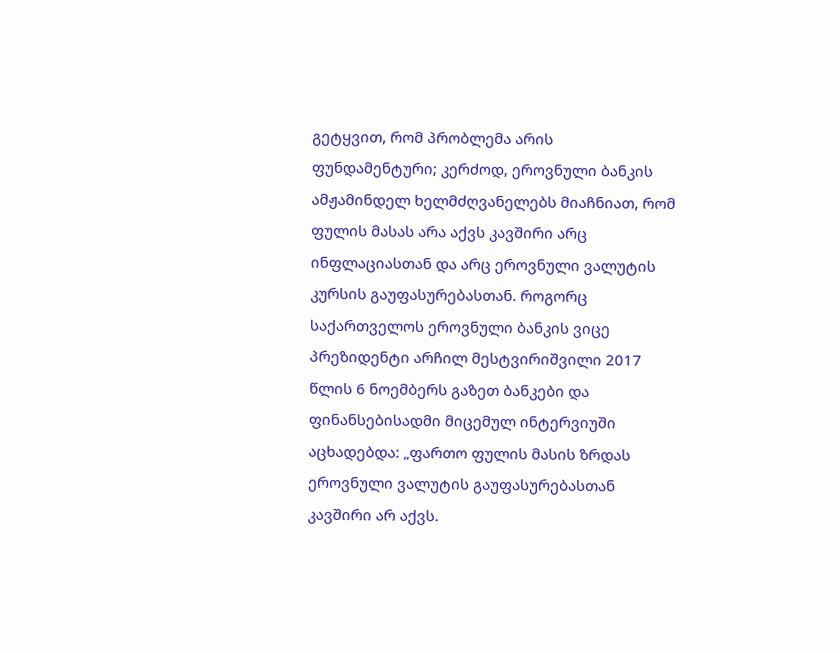გეტყვით, რომ პრობლემა არის ფუნდამენტური; კერძოდ, ეროვნული ბანკის ამჟამინდელ ხელმძღვანელებს მიაჩნიათ, რომ ფულის მასას არა აქვს კავშირი არც ინფლაციასთან და არც ეროვნული ვალუტის კურსის გაუფასურებასთან. როგორც საქართველოს ეროვნული ბანკის ვიცე პრეზიდენტი არჩილ მესტვირიშვილი 2017 წლის 6 ნოემბერს გაზეთ ბანკები და ფინანსებისადმი მიცემულ ინტერვიუში აცხადებდა: „ფართო ფულის მასის ზრდას ეროვნული ვალუტის გაუფასურებასთან კავშირი არ აქვს.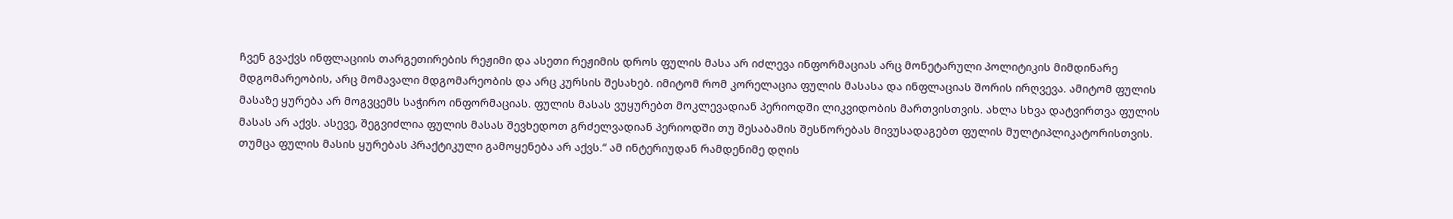ჩვენ გვაქვს ინფლაციის თარგეთირების რეჟიმი და ასეთი რეჟიმის დროს ფულის მასა არ იძლევა ინფორმაციას არც მონეტარული პოლიტიკის მიმდინარე მდგომარეობის, არც მომავალი მდგომარეობის და არც კურსის შესახებ. იმიტომ რომ კორელაცია ფულის მასასა და ინფლაციას შორის ირღვევა. ამიტომ ფულის მასაზე ყურება არ მოგვცემს საჭირო ინფორმაციას. ფულის მასას ვუყურებთ მოკლევადიან პერიოდში ლიკვიდობის მართვისთვის. ახლა სხვა დატვირთვა ფულის მასას არ აქვს. ასევე, შეგვიძლია ფულის მასას შევხედოთ გრძელვადიან პერიოდში თუ შესაბამის შესწორებას მივუსადაგებთ ფულის მულტიპლიკატორისთვის. თუმცა ფულის მასის ყურებას პრაქტიკული გამოყენება არ აქვს.“ ამ ინტერიუდან რამდენიმე დღის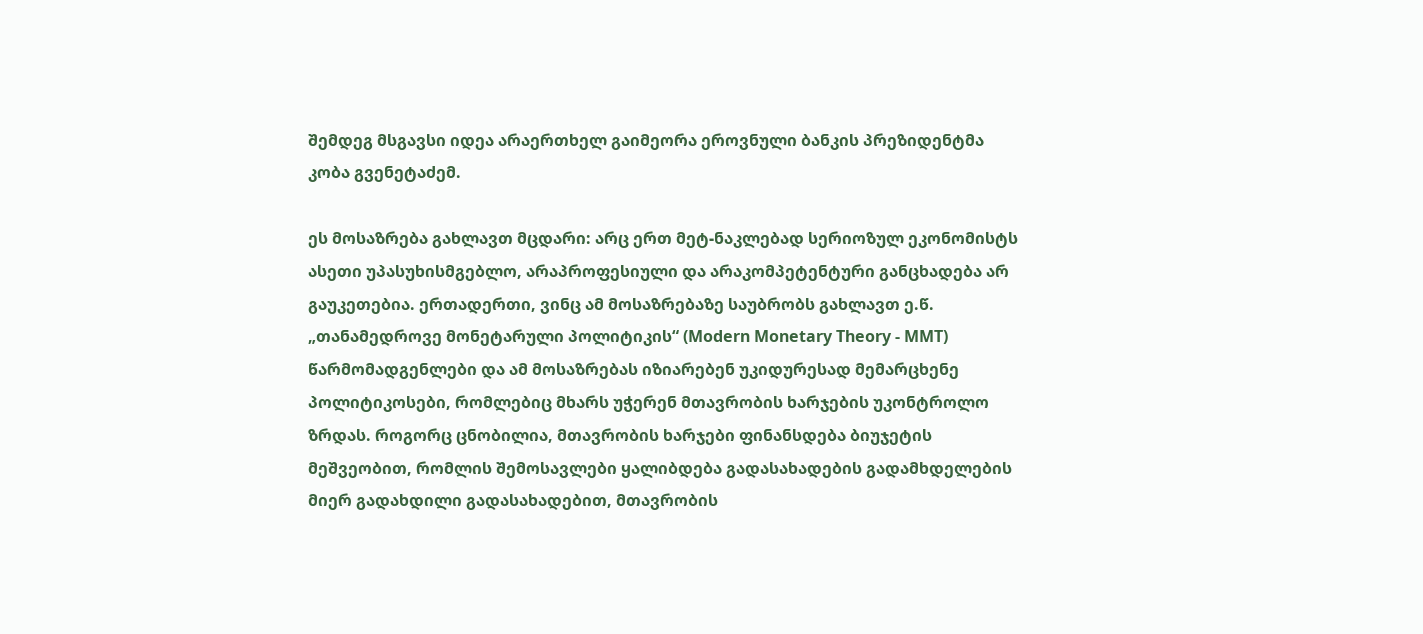შემდეგ მსგავსი იდეა არაერთხელ გაიმეორა ეროვნული ბანკის პრეზიდენტმა კობა გვენეტაძემ.

ეს მოსაზრება გახლავთ მცდარი: არც ერთ მეტ-ნაკლებად სერიოზულ ეკონომისტს ასეთი უპასუხისმგებლო, არაპროფესიული და არაკომპეტენტური განცხადება არ გაუკეთებია. ერთადერთი, ვინც ამ მოსაზრებაზე საუბრობს გახლავთ ე.წ. „თანამედროვე მონეტარული პოლიტიკის“ (Modern Monetary Theory - MMT) წარმომადგენლები და ამ მოსაზრებას იზიარებენ უკიდურესად მემარცხენე პოლიტიკოსები, რომლებიც მხარს უჭერენ მთავრობის ხარჯების უკონტროლო ზრდას. როგორც ცნობილია, მთავრობის ხარჯები ფინანსდება ბიუჯეტის მეშვეობით, რომლის შემოსავლები ყალიბდება გადასახადების გადამხდელების მიერ გადახდილი გადასახადებით, მთავრობის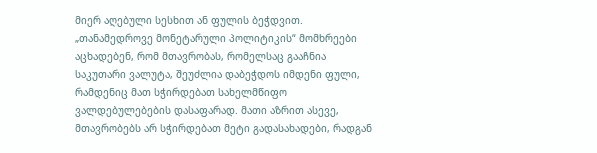მიერ აღებული სესხით ან ფულის ბეჭდვით. „თანამედროვე მონეტარული პოლიტიკის“ მომხრეები აცხადებენ, რომ მთავრობას, რომელსაც გააჩნია საკუთარი ვალუტა, შეუძლია დაბეჭდოს იმდენი ფული, რამდენიც მათ სჭირდებათ სახელმწიფო ვალდებულებების დასაფარად. მათი აზრით ასევე, მთავრობებს არ სჭირდებათ მეტი გადასახადები, რადგან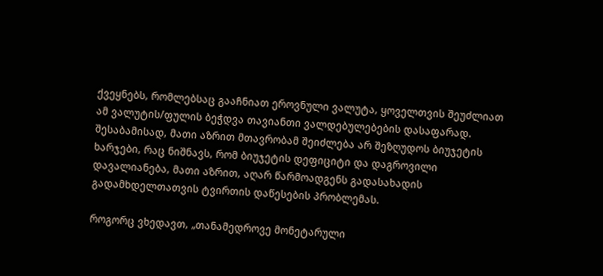ქვეყნებს, რომლებსაც გააჩნიათ ეროვნული ვალუტა, ყოველთვის შეუძლიათ ამ ვალუტის/ფულის ბეჭდვა თავიანთი ვალდებულებების დასაფარად. შესაბამისად, მათი აზრით მთავრობამ შეიძლება არ შეზღუდოს ბიუჯეტის ხარჯები, რაც ნიშნავს, რომ ბიუჯეტის დეფიციტი და დაგროვილი დავალიანება, მათი აზრით, აღარ წარმოადგენს გადასახადის გადამხდელთათვის ტვირთის დაწესების პრობლემას.

როგორც ვხედავთ, „თანამედროვე მონეტარული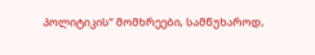პოლიტიკის“ მომხრეები, სამწუხაროდ,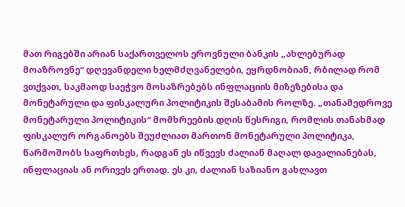მათ რიგებში არიან საქართველოს ეროვნული ბანკის „ახლებურად მოაზროვნე“ დღევანდელი ხელმძღვანელები, ეყრდნობიან, რბილად რომ ვთქვათ, საკმაოდ საეჭვო მოსაზრებებს ინფლაციის მიზეზებისა და მონეტარული და ფისკალური პოლიტიკის შესაბამის როლზე. „თანამედროვე მონეტარული პოლიტიკის“ მომხრეების დღის წესრიგი, რომლის თანახმად ფისკალურ ორგანოებს შეუძლიათ მართონ მონეტარული პოლიტიკა, წარმოშობს საფრთხეს, რადგან ეს იწვევს ძალიან მაღალ დავალიანებას, ინფლაციას ან ორივეს ერთად. ეს კი, ძალიან საზიანო გახლავთ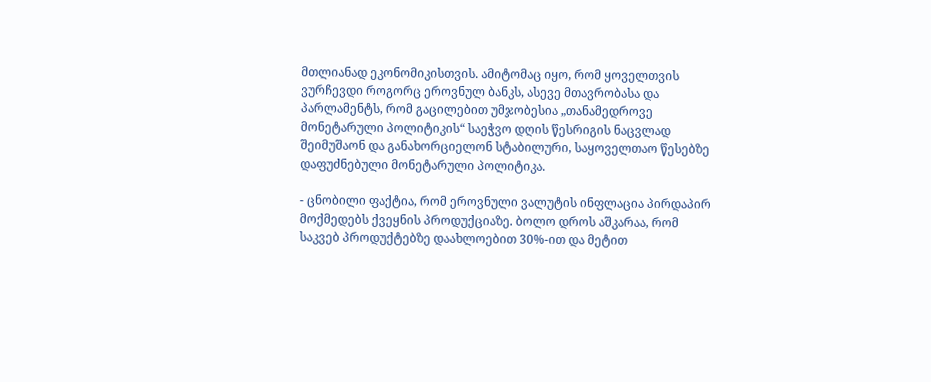მთლიანად ეკონომიკისთვის. ამიტომაც იყო, რომ ყოველთვის ვურჩევდი როგორც ეროვნულ ბანკს, ასევე მთავრობასა და პარლამენტს, რომ გაცილებით უმჯობესია „თანამედროვე მონეტარული პოლიტიკის“ საეჭვო დღის წესრიგის ნაცვლად შეიმუშაონ და განახორციელონ სტაბილური, საყოველთაო წესებზე დაფუძნებული მონეტარული პოლიტიკა.

- ცნობილი ფაქტია, რომ ეროვნული ვალუტის ინფლაცია პირდაპირ მოქმედებს ქვეყნის პროდუქციაზე. ბოლო დროს აშკარაა, რომ საკვებ პროდუქტებზე დაახლოებით 30%-ით და მეტით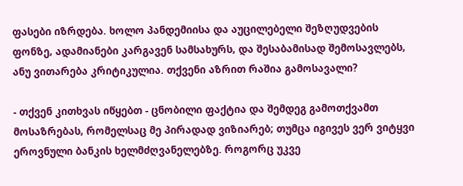ფასები იზრდება. ხოლო პანდემიისა და აუცილებელი შეზღუდვების ფონზე, ადამიანები კარგავენ სამსახურს, და შესაბამისად შემოსავლებს, ანუ ვითარება კრიტიკულია. თქვენი აზრით რაშია გამოსავალი?

- თქვენ კითხვას იწყებთ - ცნობილი ფაქტია და შემდეგ გამოთქვამთ მოსაზრებას, რომელსაც მე პირადად ვიზიარებ; თუმცა იგივეს ვერ ვიტყვი ეროვნული ბანკის ხელმძღვანელებზე. როგორც უკვე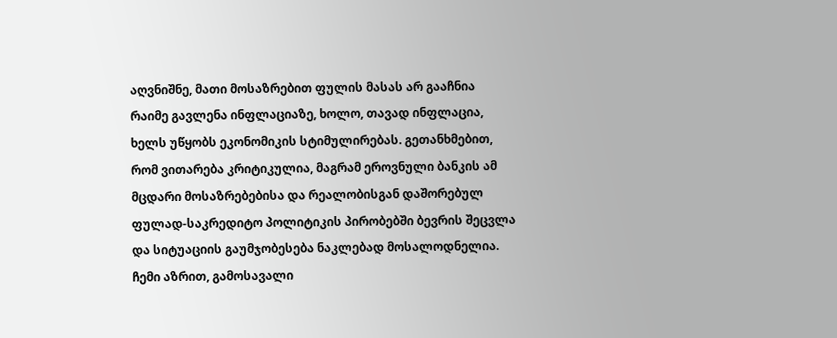აღვნიშნე, მათი მოსაზრებით ფულის მასას არ გააჩნია რაიმე გავლენა ინფლაციაზე, ხოლო, თავად ინფლაცია, ხელს უწყობს ეკონომიკის სტიმულირებას. გეთანხმებით, რომ ვითარება კრიტიკულია, მაგრამ ეროვნული ბანკის ამ მცდარი მოსაზრებებისა და რეალობისგან დაშორებულ ფულად-საკრედიტო პოლიტიკის პირობებში ბევრის შეცვლა და სიტუაციის გაუმჯობესება ნაკლებად მოსალოდნელია. ჩემი აზრით, გამოსავალი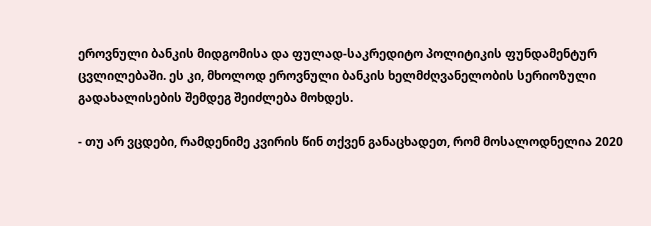ეროვნული ბანკის მიდგომისა და ფულად-საკრედიტო პოლიტიკის ფუნდამენტურ ცვლილებაში. ეს კი, მხოლოდ ეროვნული ბანკის ხელმძღვანელობის სერიოზული გადახალისების შემდეგ შეიძლება მოხდეს.

- თუ არ ვცდები, რამდენიმე კვირის წინ თქვენ განაცხადეთ, რომ მოსალოდნელია 2020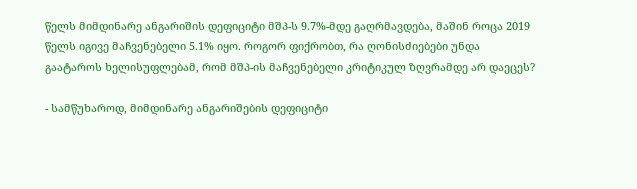წელს მიმდინარე ანგარიშის დეფიციტი მშპ-ს 9.7%-მდე გაღრმავდება, მაშინ როცა 2019 წელს იგივე მაჩვენებელი 5.1% იყო. როგორ ფიქრობთ, რა ღონისძიებები უნდა გაატაროს ხელისუფლებამ, რომ მშპ-ის მაჩვენებელი კრიტიკულ ზღვრამდე არ დაეცეს?

- სამწუხაროდ, მიმდინარე ანგარიშების დეფიციტი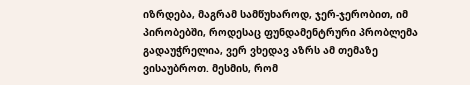იზრდება, მაგრამ სამწუხაროდ, ჯერ-ჯერობით, იმ პირობებში, როდესაც ფუნდამენტრური პრობლემა გადაუჭრელია, ვერ ვხედავ აზრს ამ თემაზე ვისაუბროთ. მესმის, რომ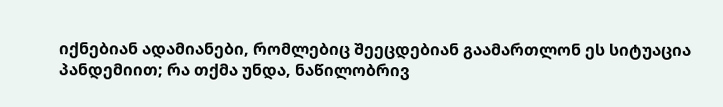იქნებიან ადამიანები, რომლებიც შეეცდებიან გაამართლონ ეს სიტუაცია პანდემიით; რა თქმა უნდა, ნაწილობრივ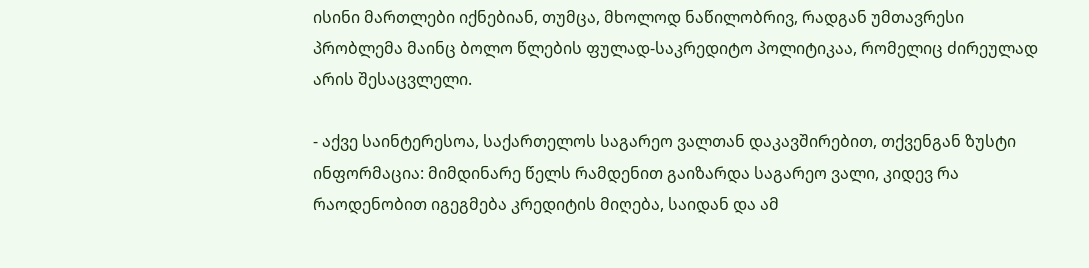ისინი მართლები იქნებიან, თუმცა, მხოლოდ ნაწილობრივ, რადგან უმთავრესი პრობლემა მაინც ბოლო წლების ფულად-საკრედიტო პოლიტიკაა, რომელიც ძირეულად არის შესაცვლელი.

- აქვე საინტერესოა, საქართელოს საგარეო ვალთან დაკავშირებით, თქვენგან ზუსტი ინფორმაცია: მიმდინარე წელს რამდენით გაიზარდა საგარეო ვალი, კიდევ რა რაოდენობით იგეგმება კრედიტის მიღება, საიდან და ამ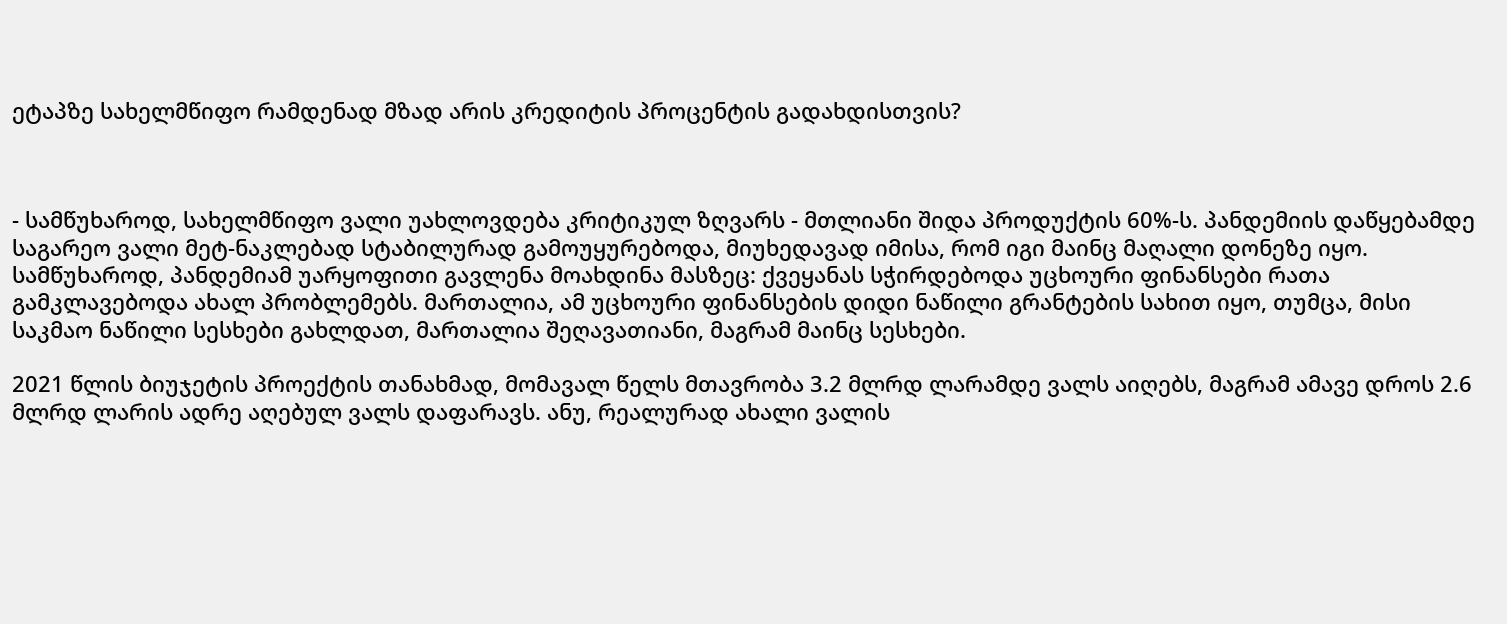ეტაპზე სახელმწიფო რამდენად მზად არის კრედიტის პროცენტის გადახდისთვის?



- სამწუხაროდ, სახელმწიფო ვალი უახლოვდება კრიტიკულ ზღვარს - მთლიანი შიდა პროდუქტის 60%-ს. პანდემიის დაწყებამდე საგარეო ვალი მეტ-ნაკლებად სტაბილურად გამოუყურებოდა, მიუხედავად იმისა, რომ იგი მაინც მაღალი დონეზე იყო. სამწუხაროდ, პანდემიამ უარყოფითი გავლენა მოახდინა მასზეც: ქვეყანას სჭირდებოდა უცხოური ფინანსები რათა გამკლავებოდა ახალ პრობლემებს. მართალია, ამ უცხოური ფინანსების დიდი ნაწილი გრანტების სახით იყო, თუმცა, მისი საკმაო ნაწილი სესხები გახლდათ, მართალია შეღავათიანი, მაგრამ მაინც სესხები.

2021 წლის ბიუჯეტის პროექტის თანახმად, მომავალ წელს მთავრობა 3.2 მლრდ ლარამდე ვალს აიღებს, მაგრამ ამავე დროს 2.6 მლრდ ლარის ადრე აღებულ ვალს დაფარავს. ანუ, რეალურად ახალი ვალის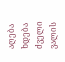აღება ხდება ძველი ვალის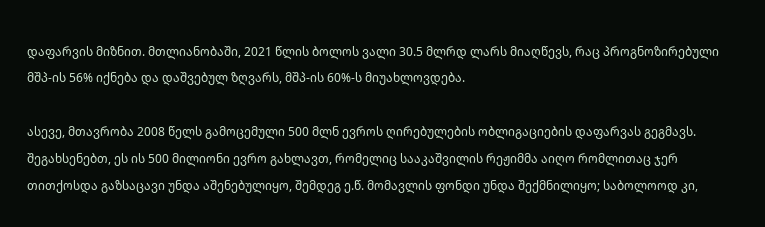დაფარვის მიზნით. მთლიანობაში, 2021 წლის ბოლოს ვალი 30.5 მლრდ ლარს მიაღწევს, რაც პროგნოზირებული მშპ-ის 56% იქნება და დაშვებულ ზღვარს, მშპ-ის 60%-ს მიუახლოვდება.

ასევე, მთავრობა 2008 წელს გამოცემული 500 მლნ ევროს ღირებულების ობლიგაციების დაფარვას გეგმავს. შეგახსენებთ, ეს ის 500 მილიონი ევრო გახლავთ, რომელიც სააკაშვილის რეჟიმმა აიღო რომლითაც ჯერ თითქოსდა გაზსაცავი უნდა აშენებულიყო, შემდეგ ე.წ. მომავლის ფონდი უნდა შექმნილიყო; საბოლოოდ კი,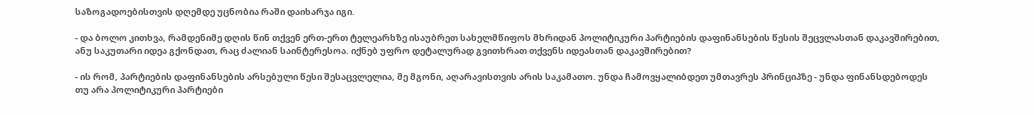საზოგადოებისთვის დღემდე უცნობია რაში დაიხარჯა იგი.

- და ბოლო კითხვა, რამდენიმე დღის წინ თქვენ ერთ-ერთ ტელეარხზე ისაუბრეთ სახელმწიფოს მხრიდან პოლიტიკური პარტიების დაფინანსების წესის შეცვლასთან დაკავშირებით, ანუ საკუთარი იდეა გქონდათ, რაც ძალიან საინტერესოა. იქნებ უფრო დეტალურად გვითხრათ თქვენს იდეასთან დაკავშირებით?

- ის რომ, პარტიების დაფინანსების არსებული წესი შესაცვლელია, მე მგონი, აღარავისთვის არის საკამათო. უნდა ჩამოვყალიბდეთ უმთავრეს პრინციპზე - უნდა ფინანსდებოდეს თუ არა პოლიტიკური პარტიები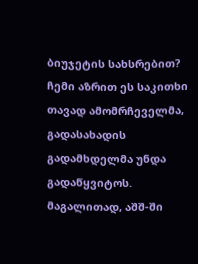ბიუჯეტის სახსრებით? ჩემი აზრით ეს საკითხი თავად ამომრჩეველმა, გადასახადის გადამხდელმა უნდა გადაწყვიტოს. მაგალითად, აშშ-ში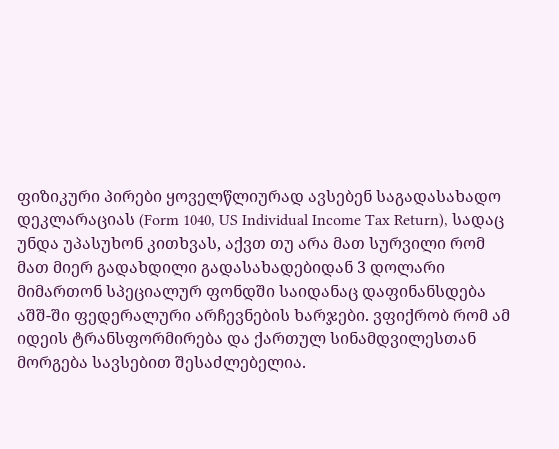ფიზიკური პირები ყოველწლიურად ავსებენ საგადასახადო დეკლარაციას (Form 1040, US Individual Income Tax Return), სადაც უნდა უპასუხონ კითხვას, აქვთ თუ არა მათ სურვილი რომ მათ მიერ გადახდილი გადასახადებიდან 3 დოლარი მიმართონ სპეციალურ ფონდში საიდანაც დაფინანსდება აშშ-ში ფედერალური არჩევნების ხარჯები. ვფიქრობ რომ ამ იდეის ტრანსფორმირება და ქართულ სინამდვილესთან მორგება სავსებით შესაძლებელია.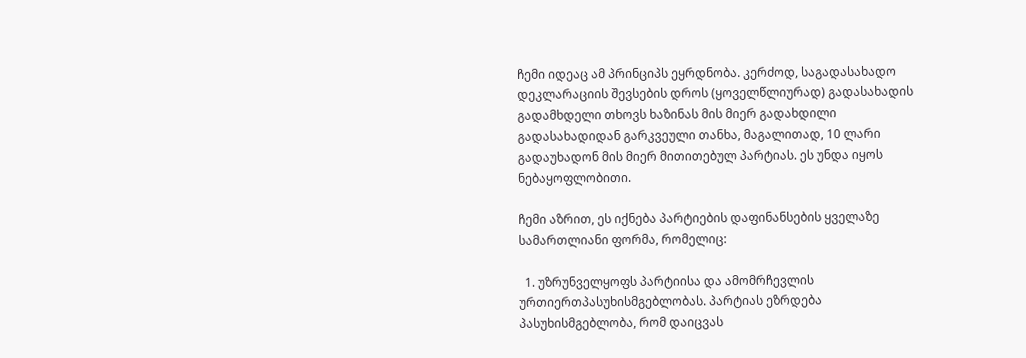ჩემი იდეაც ამ პრინციპს ეყრდნობა. კერძოდ, საგადასახადო დეკლარაციის შევსების დროს (ყოველწლიურად) გადასახადის გადამხდელი თხოვს ხაზინას მის მიერ გადახდილი გადასახადიდან გარკვეული თანხა, მაგალითად, 10 ლარი გადაუხადონ მის მიერ მითითებულ პარტიას. ეს უნდა იყოს ნებაყოფლობითი.

ჩემი აზრით, ეს იქნება პარტიების დაფინანსების ყველაზე სამართლიანი ფორმა, რომელიც:

  1. უზრუნველყოფს პარტიისა და ამომრჩევლის ურთიერთპასუხისმგებლობას. პარტიას ეზრდება პასუხისმგებლობა, რომ დაიცვას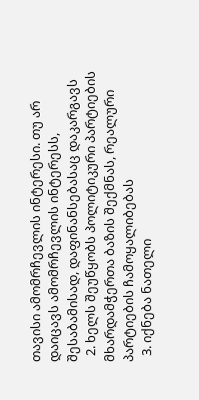თავისი ამომრჩევლის ინტერესი. თუ არ დაიცავს ამომრჩევლის ინტერესს, შესაბამისად, დაფინანსებასაც დაკარგავს
  2. ხელს შეუწყობს პოლიტიკური პარტიების მხარდამჭერთა ბაზის შექმნას, რეალური პარტიების ჩამოყალიბებას
  3. იქნება ნათელი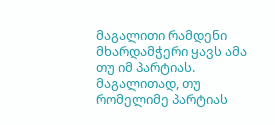მაგალითი რამდენი მხარდამჭერი ყავს ამა თუ იმ პარტიას. მაგალითად, თუ რომელიმე პარტიას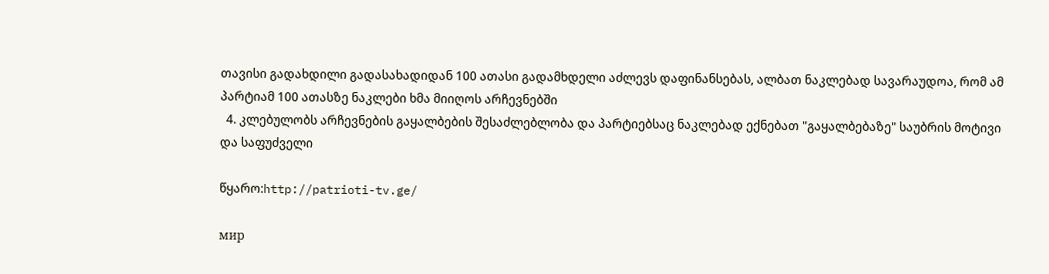თავისი გადახდილი გადასახადიდან 100 ათასი გადამხდელი აძლევს დაფინანსებას, ალბათ ნაკლებად სავარაუდოა, რომ ამ პარტიამ 100 ათასზე ნაკლები ხმა მიიღოს არჩევნებში
  4. კლებულობს არჩევნების გაყალბების შესაძლებლობა და პარტიებსაც ნაკლებად ექნებათ "გაყალბებაზე" საუბრის მოტივი და საფუძველი

წყარო:http://patrioti-tv.ge/

мир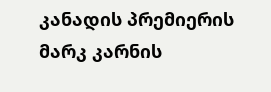კანადის პრემიერის მარკ კარნის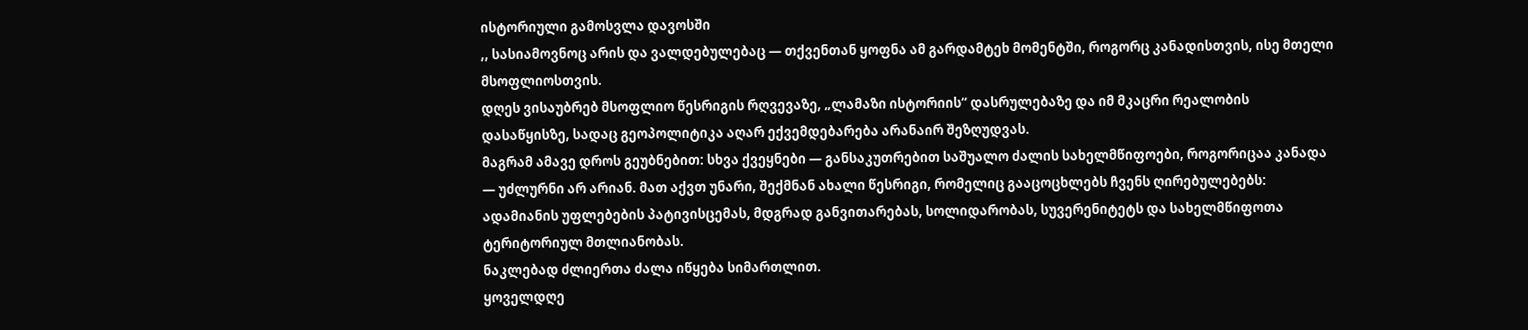ისტორიული გამოსვლა დავოსში
,, სასიამოვნოც არის და ვალდებულებაც — თქვენთან ყოფნა ამ გარდამტეხ მომენტში, როგორც კანადისთვის, ისე მთელი მსოფლიოსთვის.
დღეს ვისაუბრებ მსოფლიო წესრიგის რღვევაზე, „ლამაზი ისტორიის“ დასრულებაზე და იმ მკაცრი რეალობის დასაწყისზე, სადაც გეოპოლიტიკა აღარ ექვემდებარება არანაირ შეზღუდვას.
მაგრამ ამავე დროს გეუბნებით: სხვა ქვეყნები — განსაკუთრებით საშუალო ძალის სახელმწიფოები, როგორიცაა კანადა — უძლურნი არ არიან. მათ აქვთ უნარი, შექმნან ახალი წესრიგი, რომელიც გააცოცხლებს ჩვენს ღირებულებებს: ადამიანის უფლებების პატივისცემას, მდგრად განვითარებას, სოლიდარობას, სუვერენიტეტს და სახელმწიფოთა ტერიტორიულ მთლიანობას.
ნაკლებად ძლიერთა ძალა იწყება სიმართლით.
ყოველდღე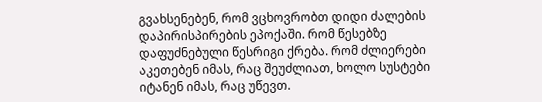გვახსენებენ, რომ ვცხოვრობთ დიდი ძალების დაპირისპირების ეპოქაში. რომ წესებზე დაფუძნებული წესრიგი ქრება. რომ ძლიერები აკეთებენ იმას, რაც შეუძლიათ, ხოლო სუსტები იტანენ იმას, რაც უწევთ.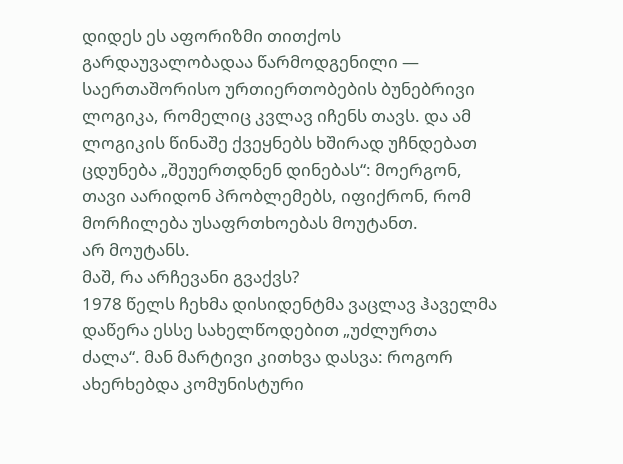დიდეს ეს აფორიზმი თითქოს გარდაუვალობადაა წარმოდგენილი — საერთაშორისო ურთიერთობების ბუნებრივი ლოგიკა, რომელიც კვლავ იჩენს თავს. და ამ ლოგიკის წინაშე ქვეყნებს ხშირად უჩნდებათ ცდუნება „შეუერთდნენ დინებას“: მოერგონ, თავი აარიდონ პრობლემებს, იფიქრონ, რომ მორჩილება უსაფრთხოებას მოუტანთ.
არ მოუტანს.
მაშ, რა არჩევანი გვაქვს?
1978 წელს ჩეხმა დისიდენტმა ვაცლავ ჰაველმა დაწერა ესსე სახელწოდებით „უძლურთა ძალა“. მან მარტივი კითხვა დასვა: როგორ ახერხებდა კომუნისტური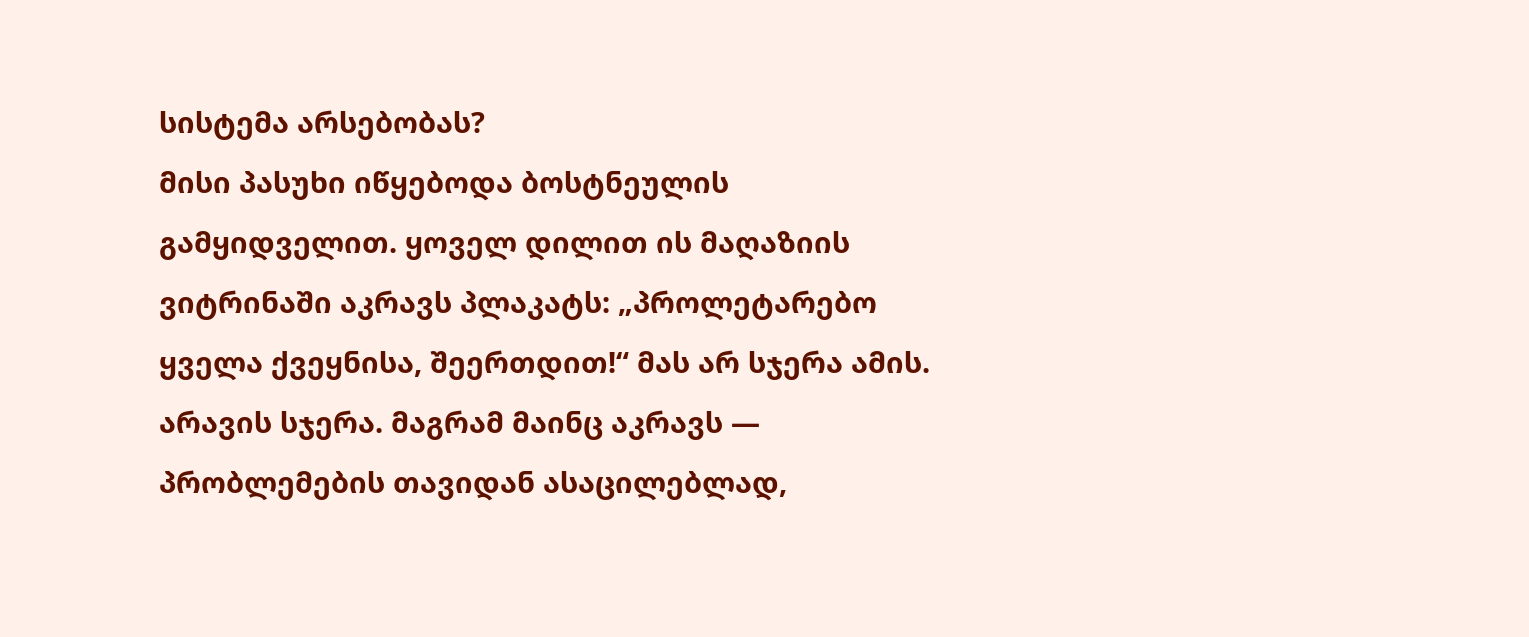სისტემა არსებობას?
მისი პასუხი იწყებოდა ბოსტნეულის გამყიდველით. ყოველ დილით ის მაღაზიის ვიტრინაში აკრავს პლაკატს: „პროლეტარებო ყველა ქვეყნისა, შეერთდით!“ მას არ სჯერა ამის. არავის სჯერა. მაგრამ მაინც აკრავს — პრობლემების თავიდან ასაცილებლად,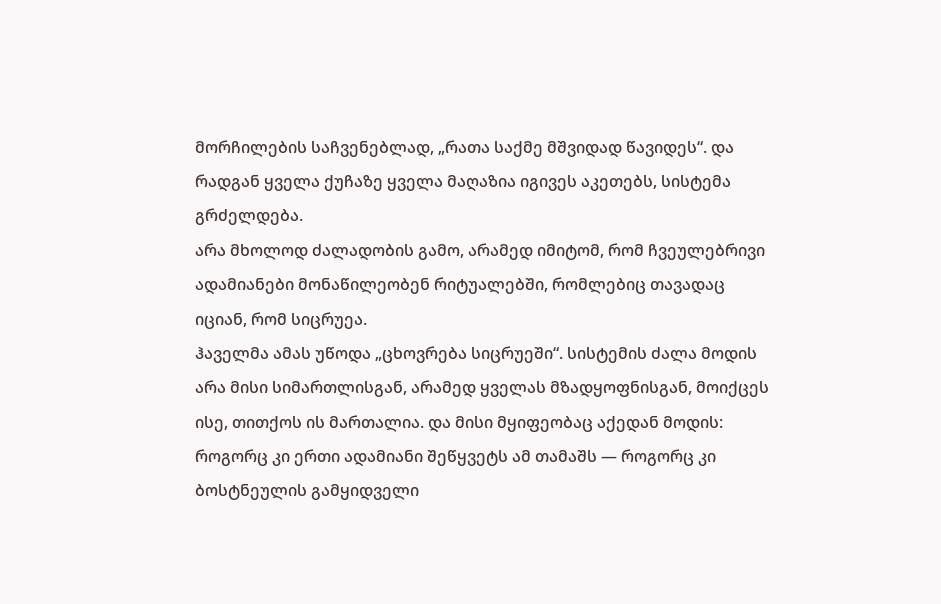მორჩილების საჩვენებლად, „რათა საქმე მშვიდად წავიდეს“. და რადგან ყველა ქუჩაზე ყველა მაღაზია იგივეს აკეთებს, სისტემა გრძელდება.
არა მხოლოდ ძალადობის გამო, არამედ იმიტომ, რომ ჩვეულებრივი ადამიანები მონაწილეობენ რიტუალებში, რომლებიც თავადაც იციან, რომ სიცრუეა.
ჰაველმა ამას უწოდა „ცხოვრება სიცრუეში“. სისტემის ძალა მოდის არა მისი სიმართლისგან, არამედ ყველას მზადყოფნისგან, მოიქცეს ისე, თითქოს ის მართალია. და მისი მყიფეობაც აქედან მოდის: როგორც კი ერთი ადამიანი შეწყვეტს ამ თამაშს — როგორც კი ბოსტნეულის გამყიდველი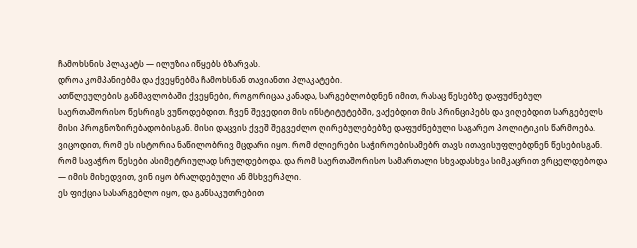ჩამოხსნის პლაკატს — ილუზია იწყებს ბზარვას.
დროა კომპანიებმა და ქვეყნებმა ჩამოხსნან თავიანთი პლაკატები.
ათწლეულების განმავლობაში ქვეყნები, როგორიცაა კანადა, სარგებლობდნენ იმით, რასაც წესებზე დაფუძნებულ საერთაშორისო წესრიგს ვუწოდებდით. ჩვენ შევედით მის ინსტიტუტებში, ვაქებდით მის პრინციპებს და ვიღებდით სარგებელს მისი პროგნოზირებადობისგან. მისი დაცვის ქვეშ შეგვეძლო ღირებულებებზე დაფუძნებული საგარეო პოლიტიკის წარმოება.
ვიცოდით, რომ ეს ისტორია ნაწილობრივ მცდარი იყო. რომ ძლიერები საჭიროებისამებრ თავს ითავისუფლებდნენ წესებისგან. რომ სავაჭრო წესები ასიმეტრიულად სრულდებოდა. და რომ საერთაშორისო სამართალი სხვადასხვა სიმკაცრით ვრცელდებოდა — იმის მიხედვით, ვინ იყო ბრალდებული ან მსხვერპლი.
ეს ფიქცია სასარგებლო იყო, და განსაკუთრებით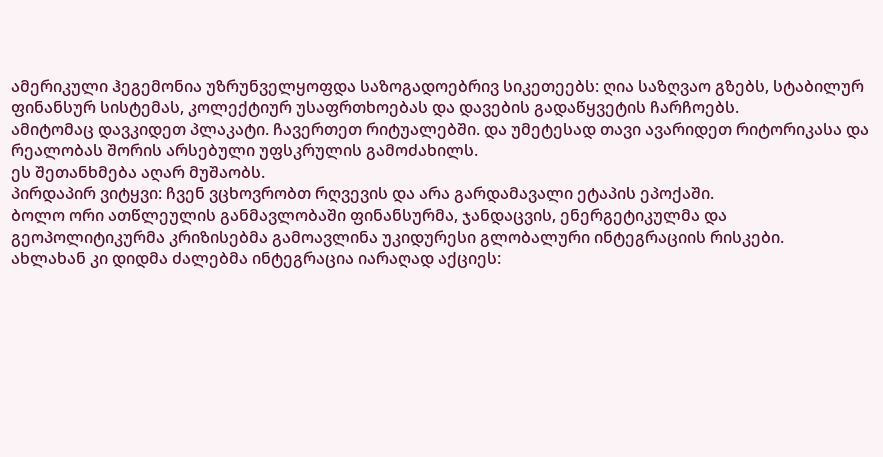ამერიკული ჰეგემონია უზრუნველყოფდა საზოგადოებრივ სიკეთეებს: ღია საზღვაო გზებს, სტაბილურ ფინანსურ სისტემას, კოლექტიურ უსაფრთხოებას და დავების გადაწყვეტის ჩარჩოებს.
ამიტომაც დავკიდეთ პლაკატი. ჩავერთეთ რიტუალებში. და უმეტესად თავი ავარიდეთ რიტორიკასა და რეალობას შორის არსებული უფსკრულის გამოძახილს.
ეს შეთანხმება აღარ მუშაობს.
პირდაპირ ვიტყვი: ჩვენ ვცხოვრობთ რღვევის და არა გარდამავალი ეტაპის ეპოქაში.
ბოლო ორი ათწლეულის განმავლობაში ფინანსურმა, ჯანდაცვის, ენერგეტიკულმა და გეოპოლიტიკურმა კრიზისებმა გამოავლინა უკიდურესი გლობალური ინტეგრაციის რისკები.
ახლახან კი დიდმა ძალებმა ინტეგრაცია იარაღად აქციეს: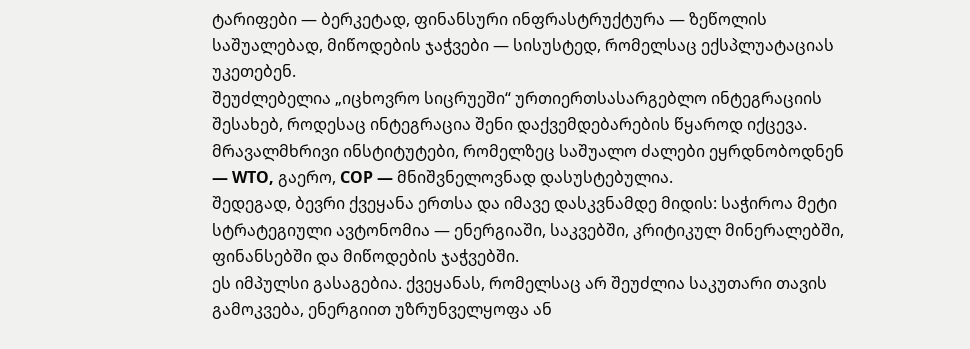ტარიფები — ბერკეტად, ფინანსური ინფრასტრუქტურა — ზეწოლის საშუალებად, მიწოდების ჯაჭვები — სისუსტედ, რომელსაც ექსპლუატაციას უკეთებენ.
შეუძლებელია „იცხოვრო სიცრუეში“ ურთიერთსასარგებლო ინტეგრაციის შესახებ, როდესაც ინტეგრაცია შენი დაქვემდებარების წყაროდ იქცევა.
მრავალმხრივი ინსტიტუტები, რომელზეც საშუალო ძალები ეყრდნობოდნენ — WTO, გაერო, COP — მნიშვნელოვნად დასუსტებულია.
შედეგად, ბევრი ქვეყანა ერთსა და იმავე დასკვნამდე მიდის: საჭიროა მეტი სტრატეგიული ავტონომია — ენერგიაში, საკვებში, კრიტიკულ მინერალებში, ფინანსებში და მიწოდების ჯაჭვებში.
ეს იმპულსი გასაგებია. ქვეყანას, რომელსაც არ შეუძლია საკუთარი თავის გამოკვება, ენერგიით უზრუნველყოფა ან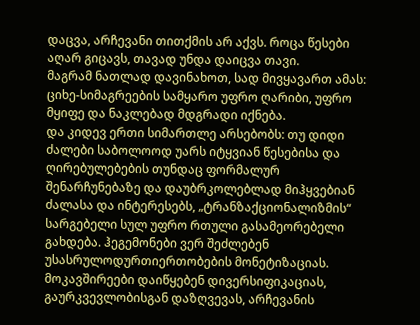დაცვა, არჩევანი თითქმის არ აქვს. როცა წესები აღარ გიცავს, თავად უნდა დაიცვა თავი.
მაგრამ ნათლად დავინახოთ, სად მივყავართ ამას: ციხე-სიმაგრეების სამყარო უფრო ღარიბი, უფრო მყიფე და ნაკლებად მდგრადი იქნება.
და კიდევ ერთი სიმართლე არსებობს: თუ დიდი ძალები საბოლოოდ უარს იტყვიან წესებისა და ღირებულებების თუნდაც ფორმალურ შენარჩუნებაზე და დაუბრკოლებლად მიჰყვებიან ძალასა და ინტერესებს, „ტრანზაქციონალიზმის“ სარგებელი სულ უფრო რთული გასამეორებელი გახდება. ჰეგემონები ვერ შეძლებენ უსასრულოდურთიერთობების მონეტიზაციას.
მოკავშირეები დაიწყებენ დივერსიფიკაციას, გაურკვევლობისგან დაზღვევას, არჩევანის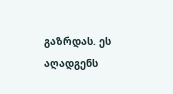გაზრდას. ეს აღადგენს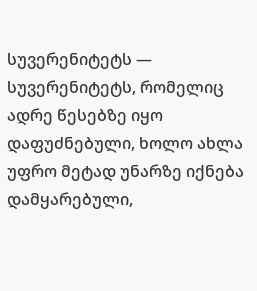სუვერენიტეტს — სუვერენიტეტს, რომელიც ადრე წესებზე იყო დაფუძნებული, ხოლო ახლა უფრო მეტად უნარზე იქნება დამყარებული,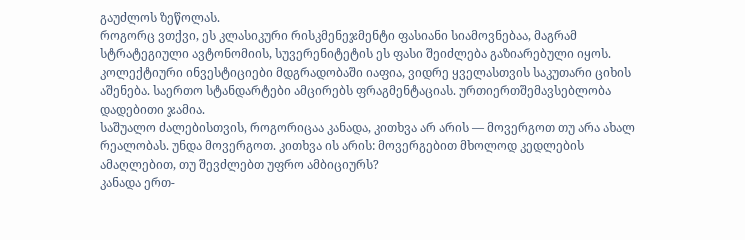გაუძლოს ზეწოლას.
როგორც ვთქვი, ეს კლასიკური რისკმენეჯმენტი ფასიანი სიამოვნებაა, მაგრამ სტრატეგიული ავტონომიის, სუვერენიტეტის ეს ფასი შეიძლება გაზიარებული იყოს. კოლექტიური ინვესტიციები მდგრადობაში იაფია, ვიდრე ყველასთვის საკუთარი ციხის აშენება. საერთო სტანდარტები ამცირებს ფრაგმენტაციას. ურთიერთშემავსებლობა დადებითი ჯამია.
საშუალო ძალებისთვის, როგორიცაა კანადა, კითხვა არ არის — მოვერგოთ თუ არა ახალ რეალობას. უნდა მოვერგოთ. კითხვა ის არის: მოვერგებით მხოლოდ კედლების ამაღლებით, თუ შევძლებთ უფრო ამბიციურს?
კანადა ერთ-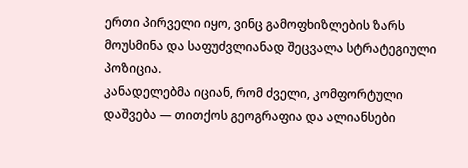ერთი პირველი იყო, ვინც გამოფხიზლების ზარს მოუსმინა და საფუძვლიანად შეცვალა სტრატეგიული პოზიცია.
კანადელებმა იციან, რომ ძველი, კომფორტული დაშვება — თითქოს გეოგრაფია და ალიანსები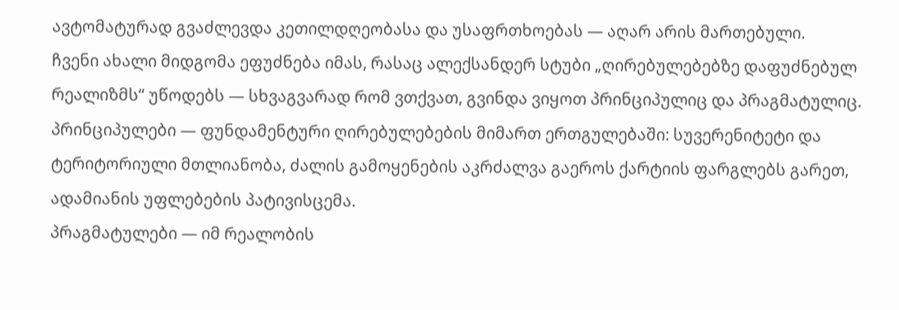ავტომატურად გვაძლევდა კეთილდღეობასა და უსაფრთხოებას — აღარ არის მართებული.
ჩვენი ახალი მიდგომა ეფუძნება იმას, რასაც ალექსანდერ სტუბი „ღირებულებებზე დაფუძნებულ რეალიზმს“ უწოდებს — სხვაგვარად რომ ვთქვათ, გვინდა ვიყოთ პრინციპულიც და პრაგმატულიც.
პრინციპულები — ფუნდამენტური ღირებულებების მიმართ ერთგულებაში: სუვერენიტეტი და ტერიტორიული მთლიანობა, ძალის გამოყენების აკრძალვა გაეროს ქარტიის ფარგლებს გარეთ, ადამიანის უფლებების პატივისცემა.
პრაგმატულები — იმ რეალობის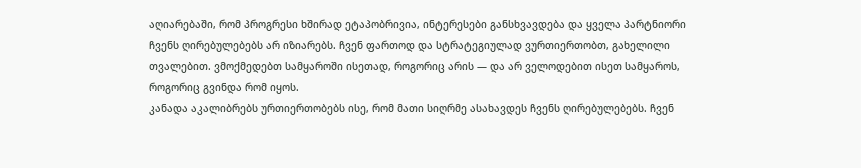აღიარებაში, რომ პროგრესი ხშირად ეტაპობრივია, ინტერესები განსხვავდება და ყველა პარტნიორი ჩვენს ღირებულებებს არ იზიარებს. ჩვენ ფართოდ და სტრატეგიულად ვურთიერთობთ, გახელილი თვალებით. ვმოქმედებთ სამყაროში ისეთად, როგორიც არის — და არ ველოდებით ისეთ სამყაროს, როგორიც გვინდა რომ იყოს.
კანადა აკალიბრებს ურთიერთობებს ისე, რომ მათი სიღრმე ასახავდეს ჩვენს ღირებულებებს. ჩვენ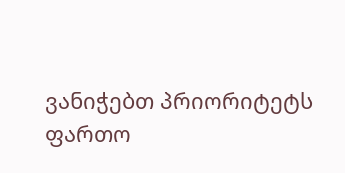ვანიჭებთ პრიორიტეტს ფართო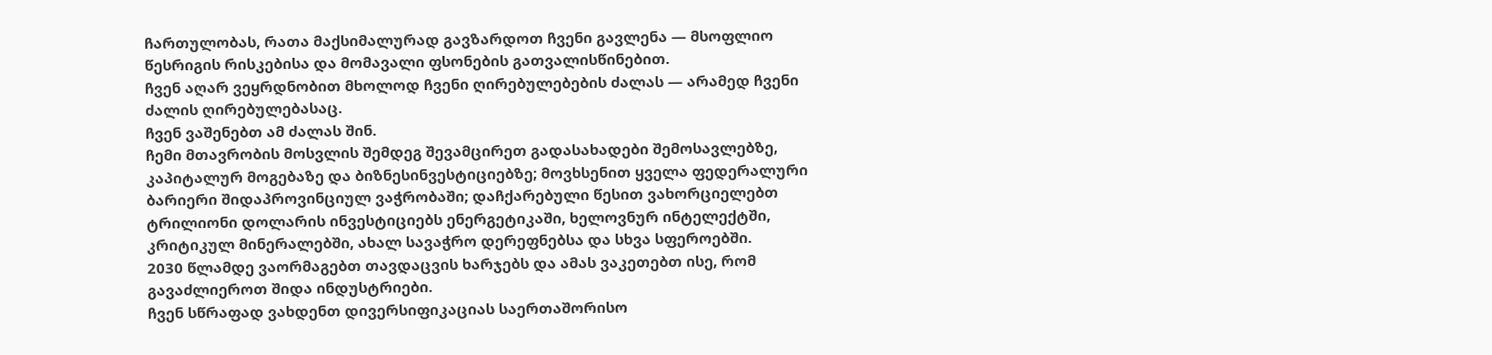ჩართულობას, რათა მაქსიმალურად გავზარდოთ ჩვენი გავლენა — მსოფლიო წესრიგის რისკებისა და მომავალი ფსონების გათვალისწინებით.
ჩვენ აღარ ვეყრდნობით მხოლოდ ჩვენი ღირებულებების ძალას — არამედ ჩვენი ძალის ღირებულებასაც.
ჩვენ ვაშენებთ ამ ძალას შინ.
ჩემი მთავრობის მოსვლის შემდეგ შევამცირეთ გადასახადები შემოსავლებზე, კაპიტალურ მოგებაზე და ბიზნესინვესტიციებზე; მოვხსენით ყველა ფედერალური ბარიერი შიდაპროვინციულ ვაჭრობაში; დაჩქარებული წესით ვახორციელებთ ტრილიონი დოლარის ინვესტიციებს ენერგეტიკაში, ხელოვნურ ინტელექტში, კრიტიკულ მინერალებში, ახალ სავაჭრო დერეფნებსა და სხვა სფეროებში.
2030 წლამდე ვაორმაგებთ თავდაცვის ხარჯებს და ამას ვაკეთებთ ისე, რომ გავაძლიეროთ შიდა ინდუსტრიები.
ჩვენ სწრაფად ვახდენთ დივერსიფიკაციას საერთაშორისო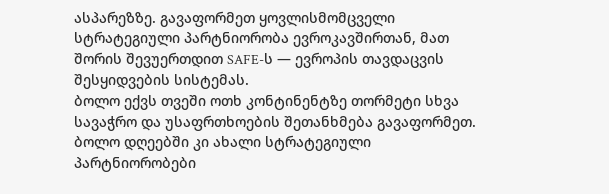ასპარეზზე. გავაფორმეთ ყოვლისმომცველი სტრატეგიული პარტნიორობა ევროკავშირთან, მათ შორის შევუერთდით SAFE-ს — ევროპის თავდაცვის შესყიდვების სისტემას.
ბოლო ექვს თვეში ოთხ კონტინენტზე თორმეტი სხვა სავაჭრო და უსაფრთხოების შეთანხმება გავაფორმეთ.
ბოლო დღეებში კი ახალი სტრატეგიული პარტნიორობები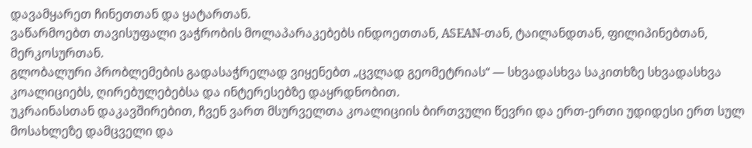დავამყარეთ ჩინეთთან და ყატართან.
ვაწარმოებთ თავისუფალი ვაჭრობის მოლაპარაკებებს ინდოეთთან, ASEAN-თან, ტაილანდთან, ფილიპინებთან, მერკოსურთან.
გლობალური პრობლემების გადასაჭრელად ვიყენებთ „ცვლად გეომეტრიას“ — სხვადასხვა საკითხზე სხვადასხვა კოალიციებს, ღირებულებებსა და ინტერესებზე დაყრდნობით.
უკრაინასთან დაკავშირებით, ჩვენ ვართ მსურველთა კოალიციის ბირთვული წევრი და ერთ-ერთი უდიდესი ერთ სულ მოსახლეზე დამცველი და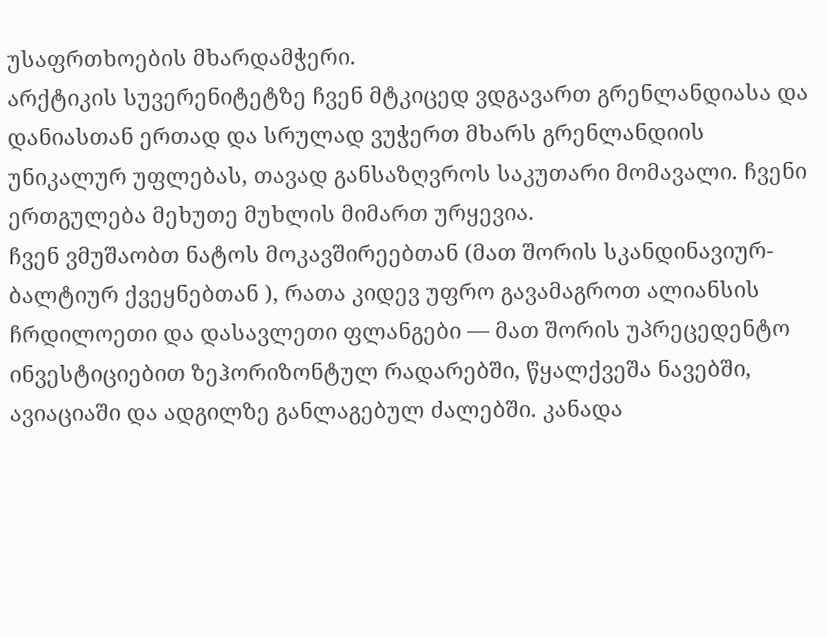უსაფრთხოების მხარდამჭერი.
არქტიკის სუვერენიტეტზე ჩვენ მტკიცედ ვდგავართ გრენლანდიასა და დანიასთან ერთად და სრულად ვუჭერთ მხარს გრენლანდიის უნიკალურ უფლებას, თავად განსაზღვროს საკუთარი მომავალი. ჩვენი ერთგულება მეხუთე მუხლის მიმართ ურყევია.
ჩვენ ვმუშაობთ ნატოს მოკავშირეებთან (მათ შორის სკანდინავიურ-ბალტიურ ქვეყნებთან ), რათა კიდევ უფრო გავამაგროთ ალიანსის ჩრდილოეთი და დასავლეთი ფლანგები — მათ შორის უპრეცედენტო ინვესტიციებით ზეჰორიზონტულ რადარებში, წყალქვეშა ნავებში, ავიაციაში და ადგილზე განლაგებულ ძალებში. კანადა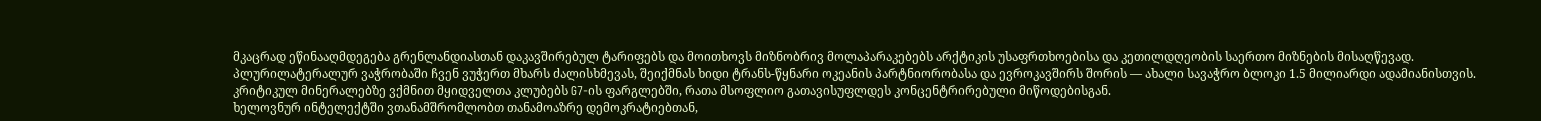მკაცრად ეწინააღმდეგება გრენლანდიასთან დაკავშირებულ ტარიფებს და მოითხოვს მიზნობრივ მოლაპარაკებებს არქტიკის უსაფრთხოებისა და კეთილდღეობის საერთო მიზნების მისაღწევად.
პლურილატერალურ ვაჭრობაში ჩვენ ვუჭერთ მხარს ძალისხმევას, შეიქმნას ხიდი ტრანს-წყნარი ოკეანის პარტნიორობასა და ევროკავშირს შორის — ახალი სავაჭრო ბლოკი 1.5 მილიარდი ადამიანისთვის.
კრიტიკულ მინერალებზე ვქმნით მყიდველთა კლუბებს G7-ის ფარგლებში, რათა მსოფლიო გათავისუფლდეს კონცენტრირებული მიწოდებისგან.
ხელოვნურ ინტელექტში ვთანამშრომლობთ თანამოაზრე დემოკრატიებთან,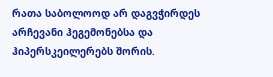რათა საბოლოოდ არ დაგვჭირდეს არჩევანი ჰეგემონებსა და ჰიპერსკეილერებს შორის.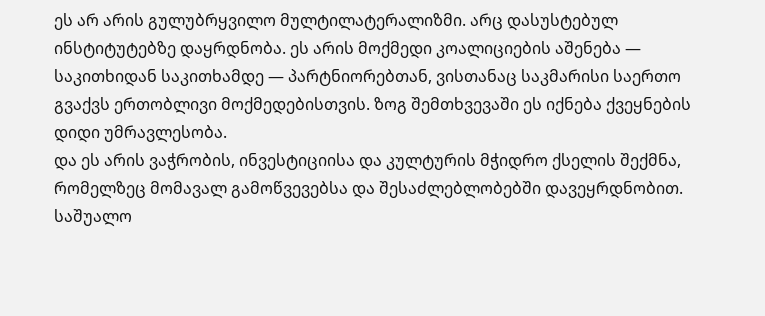ეს არ არის გულუბრყვილო მულტილატერალიზმი. არც დასუსტებულ ინსტიტუტებზე დაყრდნობა. ეს არის მოქმედი კოალიციების აშენება — საკითხიდან საკითხამდე — პარტნიორებთან, ვისთანაც საკმარისი საერთო გვაქვს ერთობლივი მოქმედებისთვის. ზოგ შემთხვევაში ეს იქნება ქვეყნების დიდი უმრავლესობა.
და ეს არის ვაჭრობის, ინვესტიციისა და კულტურის მჭიდრო ქსელის შექმნა, რომელზეც მომავალ გამოწვევებსა და შესაძლებლობებში დავეყრდნობით.
საშუალო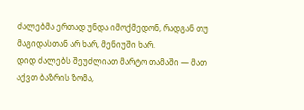ძალებმა ერთად უნდა იმოქმედონ, რადგან თუ მაგიდასთან არ ხარ, მენიუში ხარ.
დიდ ძალებს შეუძლიათ მარტო თამაში — მათ აქვთ ბაზრის ზომა,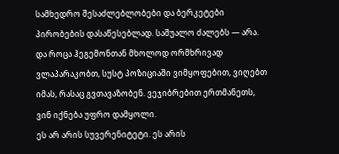სამხედრო შესაძლებლობები და ბერკეტები პირობების დასაწესებლად. საშუალო ძალებს — არა.
და როცა ჰეგემონთან მხოლოდ ორმხრივად ვლაპარაკობთ, სუსტ პოზიციაში ვიმყოფებით, ვიღებთ იმას, რასაც გვთავაზობენ. ვეჯიბრებით ერთმანეთს, ვინ იქნება უფრო დამყოლი.
ეს არ არის სუვერენიტეტი. ეს არის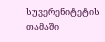სუვერენიტეტის თამაში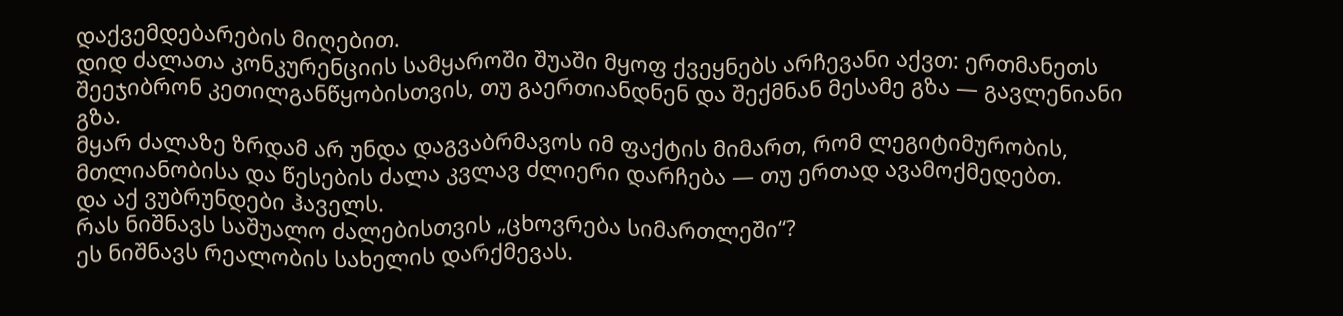დაქვემდებარების მიღებით.
დიდ ძალათა კონკურენციის სამყაროში შუაში მყოფ ქვეყნებს არჩევანი აქვთ: ერთმანეთს შეეჯიბრონ კეთილგანწყობისთვის, თუ გაერთიანდნენ და შექმნან მესამე გზა — გავლენიანი გზა.
მყარ ძალაზე ზრდამ არ უნდა დაგვაბრმავოს იმ ფაქტის მიმართ, რომ ლეგიტიმურობის, მთლიანობისა და წესების ძალა კვლავ ძლიერი დარჩება — თუ ერთად ავამოქმედებთ.
და აქ ვუბრუნდები ჰაველს.
რას ნიშნავს საშუალო ძალებისთვის „ცხოვრება სიმართლეში“?
ეს ნიშნავს რეალობის სახელის დარქმევას.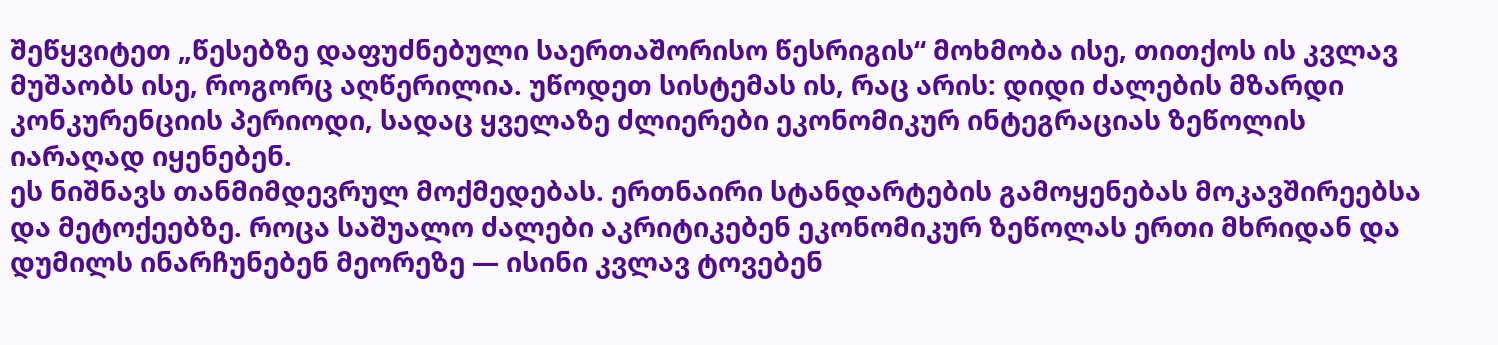შეწყვიტეთ „წესებზე დაფუძნებული საერთაშორისო წესრიგის“ მოხმობა ისე, თითქოს ის კვლავ მუშაობს ისე, როგორც აღწერილია. უწოდეთ სისტემას ის, რაც არის: დიდი ძალების მზარდი კონკურენციის პერიოდი, სადაც ყველაზე ძლიერები ეკონომიკურ ინტეგრაციას ზეწოლის იარაღად იყენებენ.
ეს ნიშნავს თანმიმდევრულ მოქმედებას. ერთნაირი სტანდარტების გამოყენებას მოკავშირეებსა და მეტოქეებზე. როცა საშუალო ძალები აკრიტიკებენ ეკონომიკურ ზეწოლას ერთი მხრიდან და დუმილს ინარჩუნებენ მეორეზე — ისინი კვლავ ტოვებენ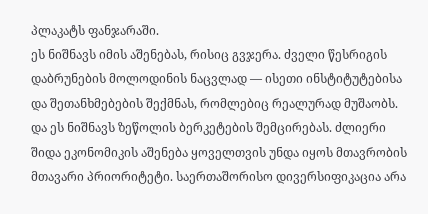პლაკატს ფანჯარაში.
ეს ნიშნავს იმის აშენებას, რისიც გვჯერა. ძველი წესრიგის დაბრუნების მოლოდინის ნაცვლად — ისეთი ინსტიტუტებისა და შეთანხმებების შექმნას, რომლებიც რეალურად მუშაობს.
და ეს ნიშნავს ზეწოლის ბერკეტების შემცირებას. ძლიერი შიდა ეკონომიკის აშენება ყოველთვის უნდა იყოს მთავრობის მთავარი პრიორიტეტი. საერთაშორისო დივერსიფიკაცია არა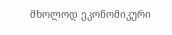მხოლოდ ეკონომიკური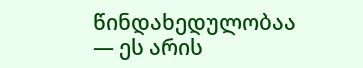წინდახედულობაა — ეს არის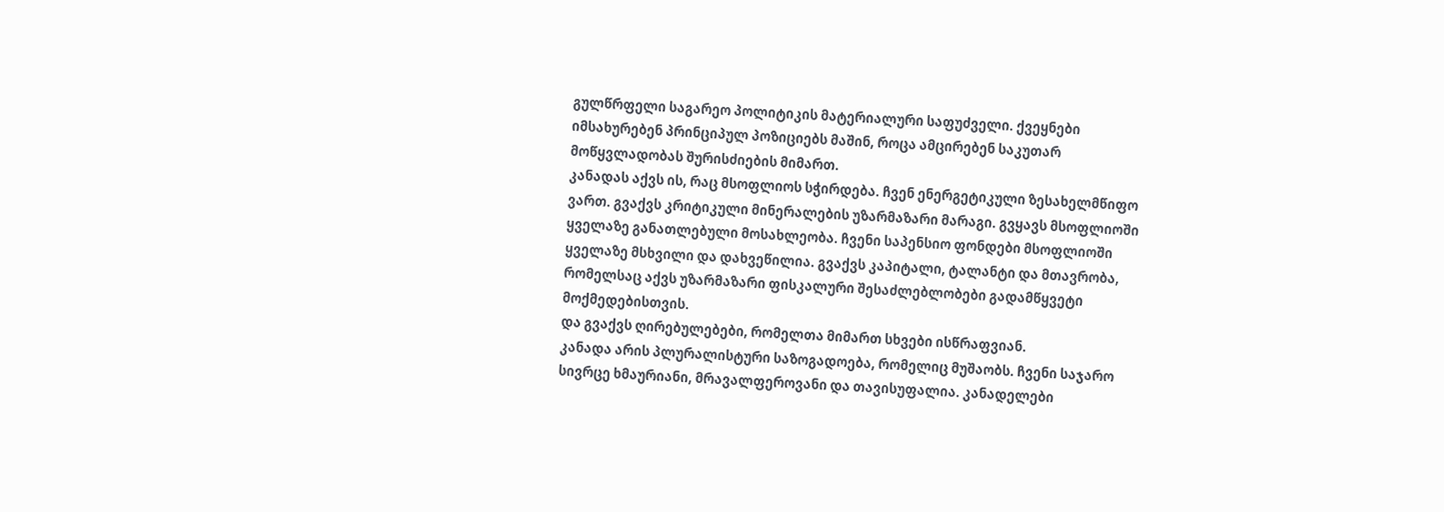გულწრფელი საგარეო პოლიტიკის მატერიალური საფუძველი. ქვეყნები იმსახურებენ პრინციპულ პოზიციებს მაშინ, როცა ამცირებენ საკუთარ მოწყვლადობას შურისძიების მიმართ.
კანადას აქვს ის, რაც მსოფლიოს სჭირდება. ჩვენ ენერგეტიკული ზესახელმწიფო ვართ. გვაქვს კრიტიკული მინერალების უზარმაზარი მარაგი. გვყავს მსოფლიოში ყველაზე განათლებული მოსახლეობა. ჩვენი საპენსიო ფონდები მსოფლიოში ყველაზე მსხვილი და დახვეწილია. გვაქვს კაპიტალი, ტალანტი და მთავრობა, რომელსაც აქვს უზარმაზარი ფისკალური შესაძლებლობები გადამწყვეტი მოქმედებისთვის.
და გვაქვს ღირებულებები, რომელთა მიმართ სხვები ისწრაფვიან.
კანადა არის პლურალისტური საზოგადოება, რომელიც მუშაობს. ჩვენი საჯარო სივრცე ხმაურიანი, მრავალფეროვანი და თავისუფალია. კანადელები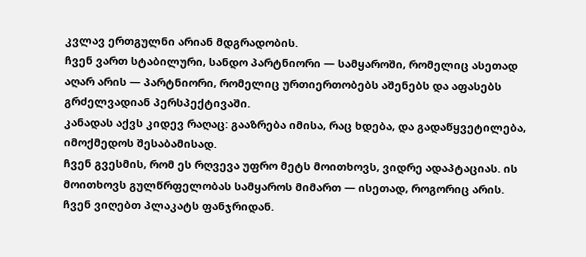კვლავ ერთგულნი არიან მდგრადობის.
ჩვენ ვართ სტაბილური, სანდო პარტნიორი — სამყაროში, რომელიც ასეთად აღარ არის — პარტნიორი, რომელიც ურთიერთობებს აშენებს და აფასებს გრძელვადიან პერსპექტივაში.
კანადას აქვს კიდევ რაღაც: გააზრება იმისა, რაც ხდება, და გადაწყვეტილება, იმოქმედოს შესაბამისად.
ჩვენ გვესმის, რომ ეს რღვევა უფრო მეტს მოითხოვს, ვიდრე ადაპტაციას. ის მოითხოვს გულწრფელობას სამყაროს მიმართ — ისეთად, როგორიც არის.
ჩვენ ვიღებთ პლაკატს ფანჯრიდან.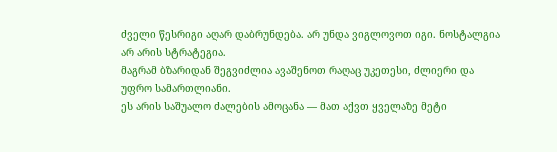ძველი წესრიგი აღარ დაბრუნდება. არ უნდა ვიგლოვოთ იგი. ნოსტალგია არ არის სტრატეგია.
მაგრამ ბზარიდან შეგვიძლია ავაშენოთ რაღაც უკეთესი, ძლიერი და უფრო სამართლიანი.
ეს არის საშუალო ძალების ამოცანა — მათ აქვთ ყველაზე მეტი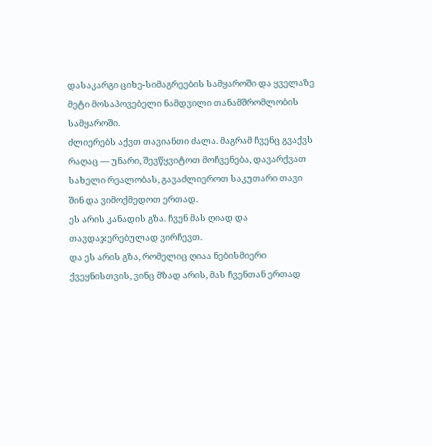დასაკარგი ციხე-სიმაგრეების სამყაროში და ყველაზე მეტი მოსაპოვებელი ნამდვილი თანამშრომლობის სამყაროში.
ძლიერებს აქვთ თავიანთი ძალა. მაგრამ ჩვენც გვაქვს რაღაც — უნარი, შევწყვიტოთ მოჩვენება, დავარქვათ სახელი რეალობას, გავაძლიეროთ საკუთარი თავი შინ და ვიმოქმედოთ ერთად.
ეს არის კანადის გზა. ჩვენ მას ღიად და თავდაჯერებულად ვირჩევთ.
და ეს არის გზა, რომელიც ღიაა ნებისმიერი ქვეყნისთვის, ვინც მზად არის, მას ჩვენთან ერთად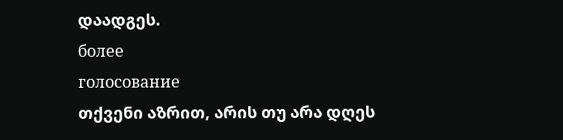დაადგეს.
более
голосование
თქვენი აზრით, არის თუ არა დღეს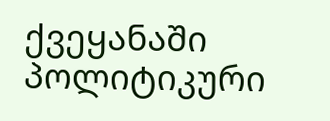ქვეყანაში პოლიტიკური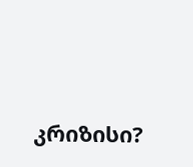კრიზისი?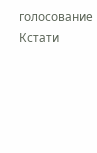голосование
Кстати